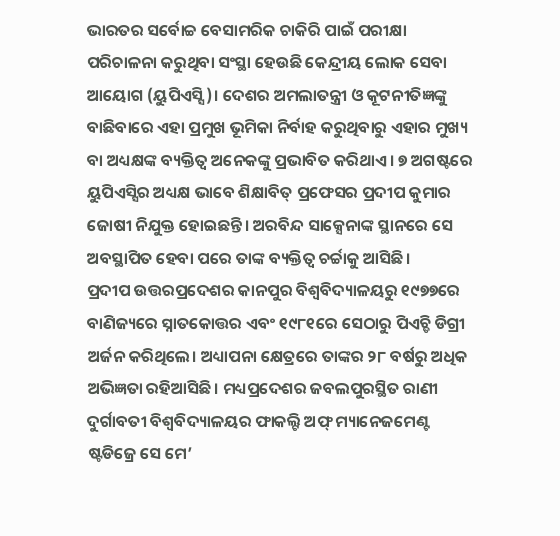ଭାରତର ସର୍ବୋଚ୍ଚ ବେସାମରିକ ଚାକିରି ପାଇଁ ପରୀକ୍ଷା ପରିଚାଳନା କରୁଥିବା ସଂସ୍ଥା ହେଉଛି କେନ୍ଦ୍ରୀୟ ଲୋକ ସେବା ଆୟୋଗ (ୟୁପିଏସ୍ସି)। ଦେଶର ଅମଲାତନ୍ତ୍ରୀ ଓ କୂଟନୀତିଜ୍ଞଙ୍କୁ ବାଛିବାରେ ଏହା ପ୍ରମୁଖ ଭୂମିକା ନିର୍ବାହ କରୁଥିବାରୁ ଏହାର ମୁଖ୍ୟ ବା ଅଧ୍ୟକ୍ଷଙ୍କ ବ୍ୟକ୍ତିତ୍ୱ ଅନେକଙ୍କୁ ପ୍ରଭାବିତ କରିଥାଏ। ୭ ଅଗଷ୍ଟରେ ୟୁପିଏସ୍ସିର ଅଧ୍ୟକ୍ଷ ଭାବେ ଶିକ୍ଷାବିତ୍ ପ୍ରଫେସର ପ୍ରଦୀପ କୁମାର ଜୋଷୀ ନିଯୁକ୍ତ ହୋଇଛନ୍ତି। ଅରବିନ୍ଦ ସାକ୍ସେନାଙ୍କ ସ୍ଥାନରେ ସେ ଅବସ୍ଥାପିତ ହେବା ପରେ ତାଙ୍କ ବ୍ୟକ୍ତିତ୍ୱ ଚର୍ଚ୍ଚାକୁ ଆସିଛି।
ପ୍ରଦୀପ ଉତ୍ତରପ୍ରଦେଶର କାନପୁର ବିଶ୍ୱବିଦ୍ୟାଳୟରୁ ୧୯୭୭ରେ ବାଣିଜ୍ୟରେ ସ୍ନାତକୋତ୍ତର ଏବଂ ୧୯୮୧ରେ ସେଠାରୁ ପିଏଚ୍ଡି ଡିଗ୍ରୀ ଅର୍ଜନ କରିଥିଲେ। ଅଧ୍ୟାପନା କ୍ଷେତ୍ରରେ ତାଙ୍କର ୨୮ ବର୍ଷରୁ ଅଧିକ ଅଭିଜ୍ଞତା ରହିଆସିଛି। ମଧ୍ୟପ୍ରଦେଶର ଜବଲପୁରସ୍ଥିତ ରାଣୀ ଦୁର୍ଗାବତୀ ବିଶ୍ୱବିଦ୍ୟାଳୟର ଫାକଲ୍ଟି ଅଫ୍ ମ୍ୟାନେଜମେଣ୍ଟ ଷ୍ଟଡିଜ୍ରେ ସେ ମେ’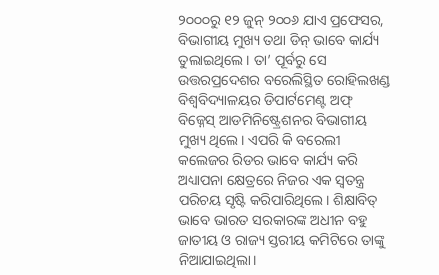୨୦୦୦ରୁ ୧୨ ଜୁନ୍ ୨୦୦୬ ଯାଏ ପ୍ରଫେସର, ବିଭାଗୀୟ ମୁଖ୍ୟ ତଥା ଡିନ୍ ଭାବେ କାର୍ଯ୍ୟ ତୁଲାଇଥିଲେ। ତା’ ପୂର୍ବରୁ ସେ ଉତ୍ତରପ୍ରଦେଶର ବରେଲିସ୍ଥିତ ରୋହିଲଖଣ୍ଡ ବିଶ୍ୱବିଦ୍ୟାଳୟର ଡିପାର୍ଟମେଣ୍ଟ ଅଫ୍ ବିଜ୍ନେସ୍ ଆଡମିନିଷ୍ଟ୍ରେଶନର ବିଭାଗୀୟ ମୁଖ୍ୟ ଥିଲେ। ଏପରି କି ବରେଲୀ କଲେଜର ରିଡର ଭାବେ କାର୍ଯ୍ୟ କରି ଅଧ୍ୟାପନା କ୍ଷେତ୍ରରେ ନିଜର ଏକ ସ୍ବତନ୍ତ୍ର ପରିଚୟ ସୃଷ୍ଟି କରିପାରିଥିଲେ। ଶିକ୍ଷାବିତ୍ ଭାବେ ଭାରତ ସରକାରଙ୍କ ଅଧୀନ ବହୁ ଜାତୀୟ ଓ ରାଜ୍ୟ ସ୍ତରୀୟ କମିଟିରେ ତାଙ୍କୁ ନିଆଯାଇଥିଲା।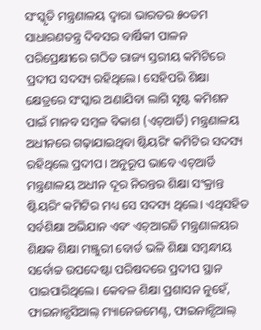ସଂସ୍କୃତି ମନ୍ତ୍ରଣାଳୟ ଦ୍ୱାରା ଭାରତର ୫୦ତମ ସାଧାରଣତନ୍ତ୍ର ଦିବସର ବାର୍ଷିକୀ ପାଳନ ପରିପ୍ରେକ୍ଷୀରେ ଗଠିତ ରାଜ୍ୟ ସ୍ତରୀୟ କମିଟିରେ ପ୍ରଦୀପ ସଦସ୍ୟ ରହିଥିଲେ। ସେହିପରି ଶିକ୍ଷା କ୍ଷେତ୍ରରେ ସଂସ୍କାର ଅଣାଯିବା ଲାଗି ସୃଷ୍ଟ କମିଶନ ପାଇଁ ମାନବ ସମ୍ବଳ ବିକାଶ (ଏଚ୍ଆର୍ଡି) ମନ୍ତ୍ରଣାଳୟ ଅଧୀନରେ ଗଢ଼ାଯାଇଥିବା ଷ୍ଟିୟରିଂ କମିଟିର ସଦସ୍ୟ ରହିଥିଲେ ପ୍ରଦୀପ। ଅନୁରୂପ ଭାବେ ଏଚ୍ଆର୍ଡି ମନ୍ତ୍ରଣାଳୟ ଅଧୀନ ଦୂର ନିରନ୍ତର ଶିକ୍ଷା ସଂକ୍ରାନ୍ତ ଷ୍ଟିୟରିଂ କମିଟିର ମଧ୍ୟ ସେ ସଦସ୍ୟ ଥିଲେ। ଏଥିସହିତ ସର୍ବଶିକ୍ଷା ଅଭିଯାନ ଏବଂ ଏଚ୍ଆରଡି ମନ୍ତ୍ରଣାଳୟର ଶିକ୍ଷକ ଶିକ୍ଷା ମଞ୍ଜୁରୀ ବୋର୍ଡ ଭଳି ଶିକ୍ଷା ସମ୍ବନ୍ଧୀୟ ସର୍ବୋଚ୍ଚ ଉପଦେଷ୍ଟା ପରିଷଦରେ ପ୍ରଦୀପ ସ୍ଥାନ ପାଇପାରିଥିଲେ। କେବଳ ଶିକ୍ଷା ପ୍ରଶାସନ ନୁହେଁ, ଫାଇନାନ୍ସସିଆଲ୍ ମ୍ୟାନେଜମେଣ୍ଟ, ଫାଇନାନ୍ସିଆଲ୍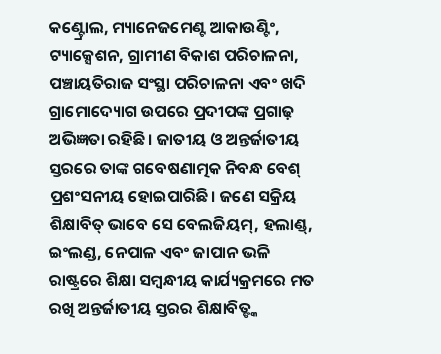କଣ୍ଟ୍ରୋଲ, ମ୍ୟାନେଜମେଣ୍ଟ ଆକାଉଣ୍ଟିଂ, ଟ୍ୟାକ୍ସେଶନ, ଗ୍ରାମୀଣ ବିକାଶ ପରିଚାଳନା, ପଞ୍ଚାୟତିରାଜ ସଂସ୍ଥା ପରିଚାଳନା ଏବଂ ଖଦି ଗ୍ରାମୋଦ୍ୟୋଗ ଉପରେ ପ୍ରଦୀପଙ୍କ ପ୍ରଗାଢ଼ ଅଭିଜ୍ଞତା ରହିଛି। ଜାତୀୟ ଓ ଅନ୍ତର୍ଜାତୀୟ ସ୍ତରରେ ତାଙ୍କ ଗବେଷଣାତ୍ମକ ନିବନ୍ଧ ବେଶ୍ ପ୍ରଶଂସନୀୟ ହୋଇପାରିଛି। ଜଣେ ସକ୍ରିୟ ଶିକ୍ଷାବିତ୍ ଭାବେ ସେ ବେଲଜିୟମ୍, ହଲାଣ୍ଡ୍, ଇଂଲଣ୍ଡ, ନେପାଳ ଏବଂ ଜାପାନ ଭଳି ରାଷ୍ଟ୍ରରେ ଶିକ୍ଷା ସମ୍ବନ୍ଧୀୟ କାର୍ଯ୍ୟକ୍ରମରେ ମତ ରଖି ଅନ୍ତର୍ଜାତୀୟ ସ୍ତରର ଶିକ୍ଷାବିତ୍ଙ୍କ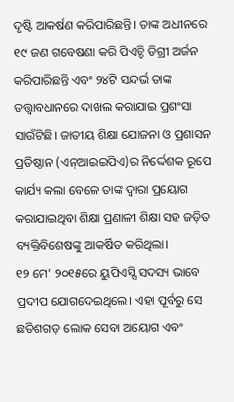ଦୃଷ୍ଟି ଆକର୍ଷଣ କରିପାରିଛନ୍ତି। ତାଙ୍କ ଅଧୀନରେ ୧୯ ଜଣ ଗବେଷଣା କରି ପିଏଚ୍ଡି ଡିଗ୍ରୀ ଅର୍ଜନ କରିପାରିଛନ୍ତି ଏବଂ ୨୪ଟି ସନ୍ଦର୍ଭ ତାଙ୍କ ତତ୍ତ୍ୱାବଧାନରେ ଦାଖଲ କରାଯାଇ ପ୍ରଶଂସା ସାଉଁଟିଛି। ଜାତୀୟ ଶିକ୍ଷା ଯୋଜନା ଓ ପ୍ରଶାସନ ପ୍ରତିଷ୍ଠାନ (ଏନ୍ଆଇଇପିଏ)ର ନିର୍ଦ୍ଦେଶକ ରୂପେ କାର୍ଯ୍ୟ କଲା ବେଳେ ତାଙ୍କ ଦ୍ୱାରା ପ୍ରୟୋଗ କରାଯାଇଥିବା ଶିକ୍ଷା ପ୍ରଣାଳୀ ଶିକ୍ଷା ସହ ଜଡ଼ିତ ବ୍ୟକ୍ତିବିଶେଷଙ୍କୁ ଆକର୍ଷିତ କରିଥିଲା।
୧୨ ମେ’ ୨୦୧୫ରେ ୟୁପିଏସ୍ସି ସଦସ୍ୟ ଭାବେ ପ୍ରଦୀପ ଯୋଗଦେଇଥିଲେ। ଏହା ପୂର୍ବରୁ ସେ ଛତିଶଗଡ଼ ଲୋକ ସେବା ଅୟୋଗ ଏବଂ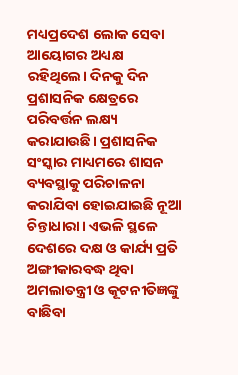ମଧ୍ୟପ୍ରଦେଶ ଲୋକ ସେବା ଆୟୋଗର ଅଧ୍ୟକ୍ଷ ରହିଥିଲେ। ଦିନକୁ ଦିନ ପ୍ରଶାସନିକ କ୍ଷେତ୍ରରେ ପରିବର୍ତ୍ତନ ଲକ୍ଷ୍ୟ କରାଯାଉଛି। ପ୍ରଶାସନିକ ସଂସ୍କାର ମାଧ୍ୟମରେ ଶାସନ ବ୍ୟବସ୍ଥାକୁ ପରିଚାଳନା କରାଯିବା ହୋଇଯାଇଛି ନୂଆ ଚିନ୍ତାଧାରା। ଏଭଳି ସ୍ଥଳେ ଦେଶରେ ଦକ୍ଷ ଓ କାର୍ଯ୍ୟ ପ୍ରତି ଅଙ୍ଗୀକାରବଦ୍ଧ ଥିବା ଅମଲାତନ୍ତ୍ରୀ ଓ କୂଟନୀତିଜ୍ଞଙ୍କୁ ବାଛିବା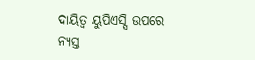ଦାୟିତ୍ୱ ୟୁପିଏସ୍ସି ଉପରେ ନ୍ୟସ୍ତ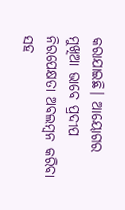କରାଯାଇଛି। ଆୟୋଗର ମୁଖିଆ ଭାବେ ପ୍ରଦୀପ ନିରପେକ୍ଷତା ଅବଲମ୍ବନ କରିବା ସହ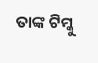ତାଙ୍କ ଟିମ୍କୁ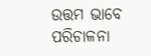ଉତ୍ତମ ଭାବେ ପରିଚାଳନା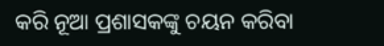କରି ନୂଆ ପ୍ରଶାସକଙ୍କୁ ଚୟନ କରିବା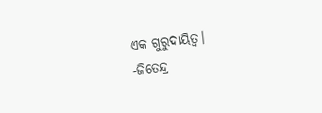ଏକ ଗୁରୁଦାୟିତ୍ୱ।
-ଜିତେନ୍ଦ୍ର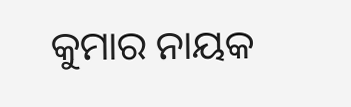କୁମାର ନାୟକ